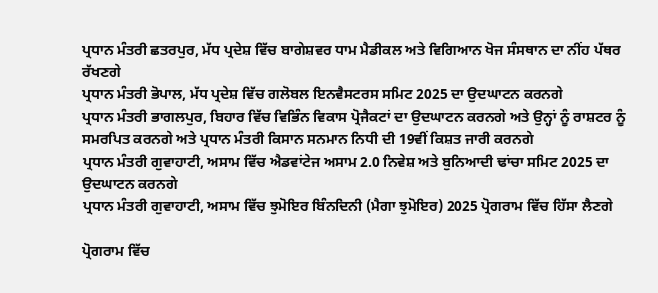ਪ੍ਰਧਾਨ ਮੰਤਰੀ ਛਤਰਪੁਰ, ਮੱਧ ਪ੍ਰਦੇਸ਼ ਵਿੱਚ ਬਾਗੇਸ਼ਵਰ ਧਾਮ ਮੈਡੀਕਲ ਅਤੇ ਵਿਗਿਆਨ ਖੋਜ ਸੰਸਥਾਨ ਦਾ ਨੀਂਹ ਪੱਥਰ ਰੱਖਣਗੇ
ਪ੍ਰਧਾਨ ਮੰਤਰੀ ਭੋਪਾਲ, ਮੱਧ ਪ੍ਰਦੇਸ਼ ਵਿੱਚ ਗਲੋਬਲ ਇਨਵੈਸਟਰਸ ਸਮਿਟ 2025 ਦਾ ਉਦਘਾਟਨ ਕਰਨਗੇ
ਪ੍ਰਧਾਨ ਮੰਤਰੀ ਭਾਗਲਪੁਰ, ਬਿਹਾਰ ਵਿੱਚ ਵਿਭਿੰਨ ਵਿਕਾਸ ਪ੍ਰੋਜੈਕਟਾਂ ਦਾ ਉਦਘਾਟਨ ਕਰਨਗੇ ਅਤੇ ਉਨ੍ਹਾਂ ਨੂੰ ਰਾਸ਼ਟਰ ਨੂੰ ਸਮਰਪਿਤ ਕਰਨਗੇ ਅਤੇ ਪ੍ਰਧਾਨ ਮੰਤਰੀ ਕਿਸਾਨ ਸਨਮਾਨ ਨਿਧੀ ਦੀ 19ਵੀਂ ਕਿਸ਼ਤ ਜਾਰੀ ਕਰਨਗੇ
ਪ੍ਰਧਾਨ ਮੰਤਰੀ ਗੁਵਾਹਾਟੀ, ਅਸਾਮ ਵਿੱਚ ਐਡਵਾਂਟੇਜ ਅਸਾਮ 2.0 ਨਿਵੇਸ਼ ਅਤੇ ਬੁਨਿਆਦੀ ਢਾਂਚਾ ਸਮਿਟ 2025 ਦਾ ਉਦਘਾਟਨ ਕਰਨਗੇ
ਪ੍ਰਧਾਨ ਮੰਤਰੀ ਗੁਵਾਹਾਟੀ, ਅਸਾਮ ਵਿੱਚ ਝੁਮੋਇਰ ਬਿੰਨਦਿਨੀ (ਮੈਗਾ ਝੁਮੋਇਰ) 2025 ਪ੍ਰੋਗਰਾਮ ਵਿੱਚ ਹਿੱਸਾ ਲੈਣਗੇ

ਪ੍ਰੋਗਰਾਮ ਵਿੱਚ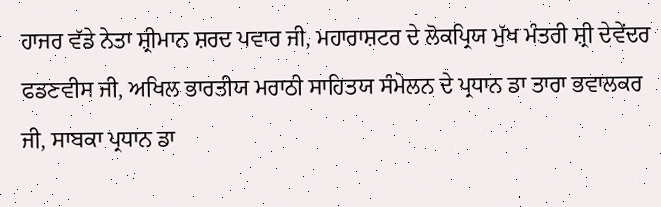ਹਾਜਰ ਵੱਡੇ ਨੇਤਾ ਸ਼੍ਰੀਮਾਨ ਸ਼ਰਦ ਪਵਾਰ ਜੀ, ਮਹਾਰਾਸ਼ਟਰ ਦੇ ਲੋਕਪ੍ਰਿਯ ਮੁੱਖ ਮੰਤਰੀ ਸ਼੍ਰੀ ਦੇਵੇਂਦਰ ਫਡਣਵੀਸ ਜੀ, ਅਖਿਲ ਭਾਰਤੀਯ ਮਰਾਠੀ ਸਾਹਿਤਯ ਸੰਮੇਲਨ ਦੇ ਪ੍ਰਧਾਨ ਡਾ ਤਾਰਾ ਭਵਾਲਕਰ ਜੀ, ਸਾਬਕਾ ਪ੍ਰਧਾਨ ਡਾ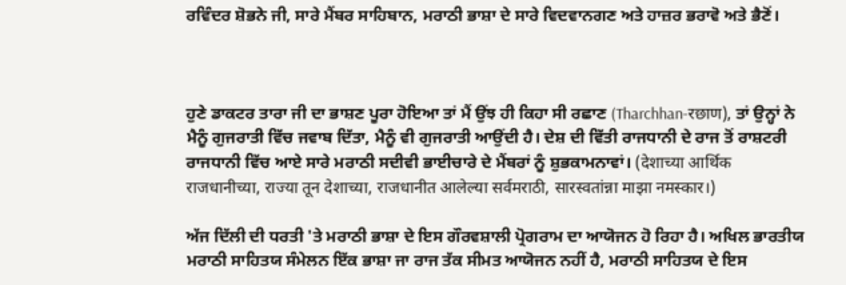ਰਵਿੰਦਰ ਸ਼ੋਭਨੇ ਜੀ, ਸਾਰੇ ਮੈਂਬਰ ਸਾਹਿਬਾਨ, ਮਰਾਠੀ ਭਾਸ਼ਾ ਦੇ ਸਾਰੇ ਵਿਦਵਾਨਗਣ ਅਤੇ ਹਾਜ਼ਰ ਭਰਾਵੋ ਅਤੇ ਭੈਣੋਂ।



ਹੁਣੇ ਡਾਕਟਰ ਤਾਰਾ ਜੀ ਦਾ ਭਾਸ਼ਣ ਪੂਰਾ ਹੋਇਆ ਤਾਂ ਮੈਂ ਉਂਝ ਹੀ ਕਿਹਾ ਸੀ ਰਛਾਣ (Tharchhan-रछाण), ਤਾਂ ਉਨ੍ਹਾਂ ਨੇ ਮੈਨੂੰ ਗੁਜਰਾਤੀ ਵਿੱਚ ਜਵਾਬ ਦਿੱਤਾ, ਮੈਨੂੰ ਵੀ ਗੁਜਰਾਤੀ ਆਉਂਦੀ ਹੈ। ਦੇਸ਼ ਦੀ ਵਿੱਤੀ ਰਾਜਧਾਨੀ ਦੇ ਰਾਜ ਤੋਂ ਰਾਸ਼ਟਰੀ ਰਾਜਧਾਨੀ ਵਿੱਚ ਆਏ ਸਾਰੇ ਮਰਾਠੀ ਸਦੀਵੀ ਭਾਈਚਾਰੇ ਦੇ ਮੈਂਬਰਾਂ ਨੂੰ ਸ਼ੁਭਕਾਮਨਾਵਾਂ। (देशाच्या आर्थिक राजधानीच्या, राज्या तून देशाच्या, राजधानीत आलेल्या सर्वमराठी, सारस्वतांन्ना माझा नमस्कार।)

ਅੱਜ ਦਿੱਲੀ ਦੀ ਧਰਤੀ 'ਤੇ ਮਰਾਠੀ ਭਾਸ਼ਾ ਦੇ ਇਸ ਗੌਰਵਸ਼ਾਲੀ ਪ੍ਰੋਗਰਾਮ ਦਾ ਆਯੋਜਨ ਹੋ ਰਿਹਾ ਹੈ। ਅਖਿਲ ਭਾਰਤੀਯ ਮਰਾਠੀ ਸਾਹਿਤਯ ਸੰਮੇਲਨ ਇੱਕ ਭਾਸ਼ਾ ਜਾ ਰਾਜ ਤੱਕ ਸੀਮਤ ਆਯੋਜਨ ਨਹੀਂ ਹੈ, ਮਰਾਠੀ ਸਾਹਿਤਯ ਦੇ ਇਸ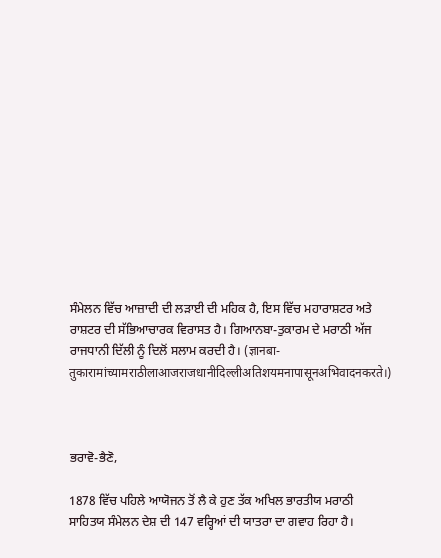ਸੰਮੇਲਨ ਵਿੱਚ ਆਜ਼ਾਦੀ ਦੀ ਲੜਾਈ ਦੀ ਮਹਿਕ ਹੈ, ਇਸ ਵਿੱਚ ਮਹਾਰਾਸ਼ਟਰ ਅਤੇ ਰਾਸ਼ਟਰ ਦੀ ਸੱਭਿਆਚਾਰਕ ਵਿਰਾਸਤ ਹੈ। ਗਿਆਨਬਾ-ਤੁਕਾਰਮ ਦੇ ਮਰਾਠੀ ਅੱਜ ਰਾਜਧਾਨੀ ਦਿੱਲੀ ਨੂੰ ਦਿਲੋਂ ਸਲਾਮ ਕਰਦੀ ਹੈ। (ज्ञानबा-तुकारामांच्यामराठीलाआजराजधानीदिल्लीअतिशयमनापासूनअभिवादनकरते।)



ਭਰਾਵੋ-ਭੈਣੋ,

1878 ਵਿੱਚ ਪਹਿਲੇ ਆਯੋਜਨ ਤੋਂ ਲੈ ਕੇ ਹੁਣ ਤੱਕ ਅਖਿਲ ਭਾਰਤੀਯ ਮਰਾਠੀ ਸਾਹਿਤਯ ਸੰਮੇਲਨ ਦੇਸ਼ ਦੀ 147 ਵਰ੍ਹਿਆਂ ਦੀ ਯਾਤਰਾ ਦਾ ਗਵਾਹ ਰਿਹਾ ਹੈ।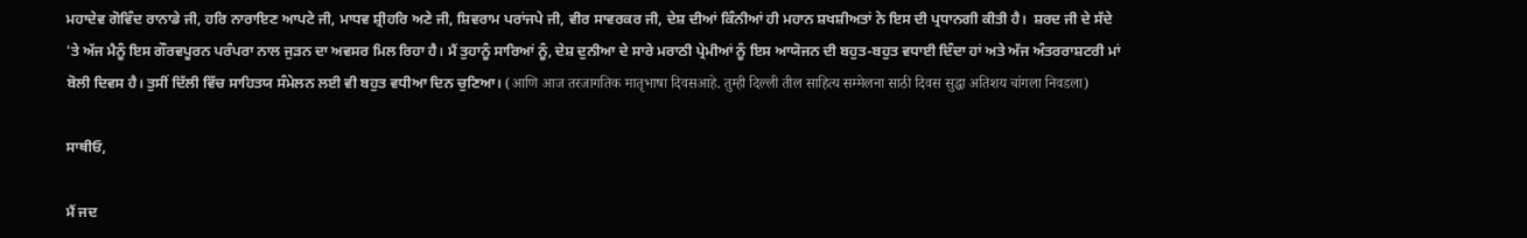ਮਹਾਦੇਵ ਗੋਵਿੰਦ ਰਾਨਾਡੇ ਜੀ, ਹਰਿ ਨਾਰਾਇਣ ਆਪਟੇ ਜੀ, ਮਾਧਵ ਸ਼੍ਰੀਹਰਿ ਅਣੇ ਜੀ, ਸ਼ਿਵਰਾਮ ਪਰਾਂਜਪੇ ਜੀ, ਵੀਰ ਸਾਵਰਕਰ ਜੀ, ਦੇਸ਼ ਦੀਆਂ ਕਿੰਨੀਆਂ ਹੀ ਮਹਾਨ ਸ਼ਖਸ਼ੀਅਤਾਂ ਨੇ ਇਸ ਦੀ ਪ੍ਰਧਾਨਗੀ ਕੀਤੀ ਹੈ।  ਸ਼ਰਦ ਜੀ ਦੇ ਸੱਦੇ 'ਤੇ ਅੱਜ ਮੈਨੂੰ ਇਸ ਗੌਰਵਪੂਰਨ ਪਰੰਪਰਾ ਨਾਲ ਜੁੜਨ ਦਾ ਅਵਸਰ ਮਿਲ ਰਿਹਾ ਹੈ। ਮੈਂ ਤੁਹਾਨੂੰ ਸਾਰਿਆਂ ਨੂੰ, ਦੇਸ਼ ਦੁਨੀਆ ਦੇ ਸਾਰੇ ਮਰਾਠੀ ਪ੍ਰੇਮੀਆਂ ਨੂੰ ਇਸ ਆਯੋਜਨ ਦੀ ਬਹੁਤ-ਬਹੁਤ ਵਧਾਈ ਦਿੰਦਾ ਹਾਂ ਅਤੇ ਅੱਜ ਅੰਤਰਰਾਸ਼ਟਰੀ ਮਾਂ ਬੋਲੀ ਦਿਵਸ ਹੈ। ਤੁਸੀਂ ਦਿੱਲੀ ਵਿੱਚ ਸਾਹਿਤਯ ਸੰਮੇਲਨ ਲਈ ਵੀ ਬਹੁਤ ਵਧੀਆ ਦਿਨ ਚੁਣਿਆ। (आणि आज तरजागतिक मातृभाषा दिवसआहे. तुम्ही दिल्ली तील साहित्य सम्मेलना साठी दिवस सुद्धा अतिशय चांगला निवडला)

ਸਾਥੀਓ,

ਮੈਂ ਜਦ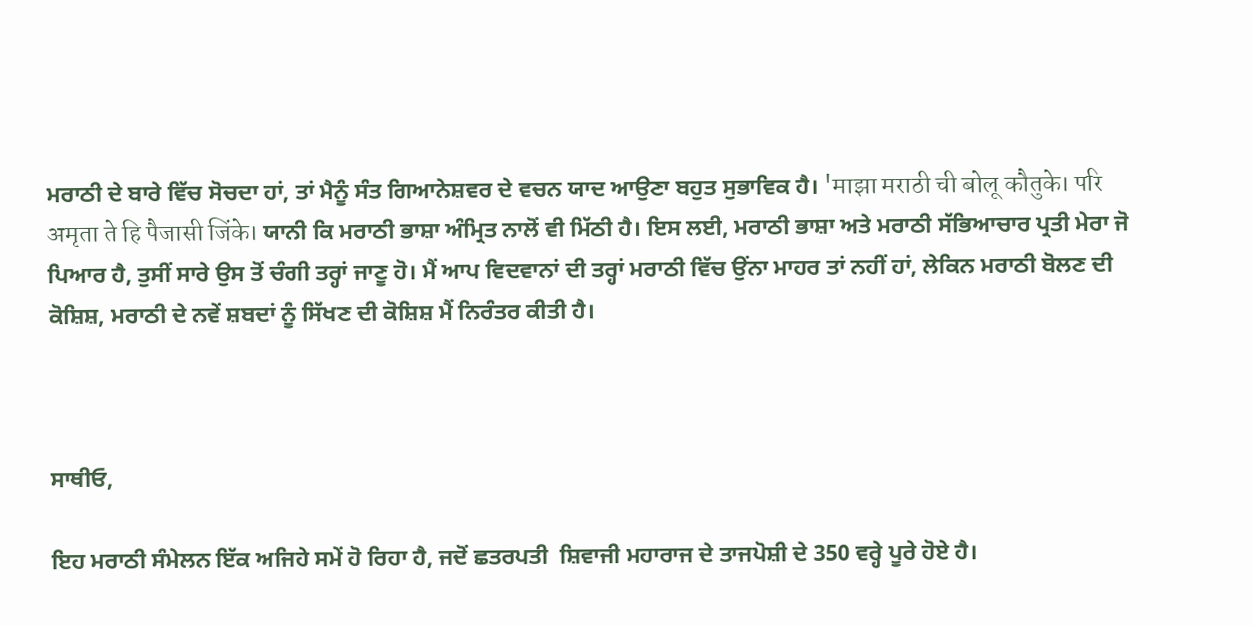ਮਰਾਠੀ ਦੇ ਬਾਰੇ ਵਿੱਚ ਸੋਚਦਾ ਹਾਂ, ਤਾਂ ਮੈਨੂੰ ਸੰਤ ਗਿਆਨੇਸ਼ਵਰ ਦੇ ਵਚਨ ਯਾਦ ਆਉਣਾ ਬਹੁਤ ਸੁਭਾਵਿਕ ਹੈ। 'माझा मराठी ची बोलू कौतुके। परि अमृता ते हि पैजासी जिंके। ਯਾਨੀ ਕਿ ਮਰਾਠੀ ਭਾਸ਼ਾ ਅੰਮ੍ਰਿਤ ਨਾਲੋਂ ਵੀ ਮਿੱਠੀ ਹੈ। ਇਸ ਲਈ, ਮਰਾਠੀ ਭਾਸ਼ਾ ਅਤੇ ਮਰਾਠੀ ਸੱਭਿਆਚਾਰ ਪ੍ਰਤੀ ਮੇਰਾ ਜੋ  ਪਿਆਰ ਹੈ, ਤੁਸੀਂ ਸਾਰੇ ਉਸ ਤੋਂ ਚੰਗੀ ਤਰ੍ਹਾਂ ਜਾਣੂ ਹੋ। ਮੈਂ ਆਪ ਵਿਦਵਾਨਾਂ ਦੀ ਤਰ੍ਹਾਂ ਮਰਾਠੀ ਵਿੱਚ ਉਂਨਾ ਮਾਹਰ ਤਾਂ ਨਹੀਂ ਹਾਂ, ਲੇਕਿਨ ਮਰਾਠੀ ਬੋਲਣ ਦੀ ਕੋਸ਼ਿਸ਼, ਮਰਾਠੀ ਦੇ ਨਵੇਂ ਸ਼ਬਦਾਂ ਨੂੰ ਸਿੱਖਣ ਦੀ ਕੋਸ਼ਿਸ਼ ਮੈਂ ਨਿਰੰਤਰ ਕੀਤੀ ਹੈ।



ਸਾਥੀਓ,

ਇਹ ਮਰਾਠੀ ਸੰਮੇਲਨ ਇੱਕ ਅਜਿਹੇ ਸਮੇਂ ਹੋ ਰਿਹਾ ਹੈ, ਜਦੋਂ ਛਤਰਪਤੀ  ਸ਼ਿਵਾਜੀ ਮਹਾਰਾਜ ਦੇ ਤਾਜਪੋਸ਼ੀ ਦੇ 350 ਵਰ੍ਹੇ ਪੂਰੇ ਹੋਏ ਹੈ।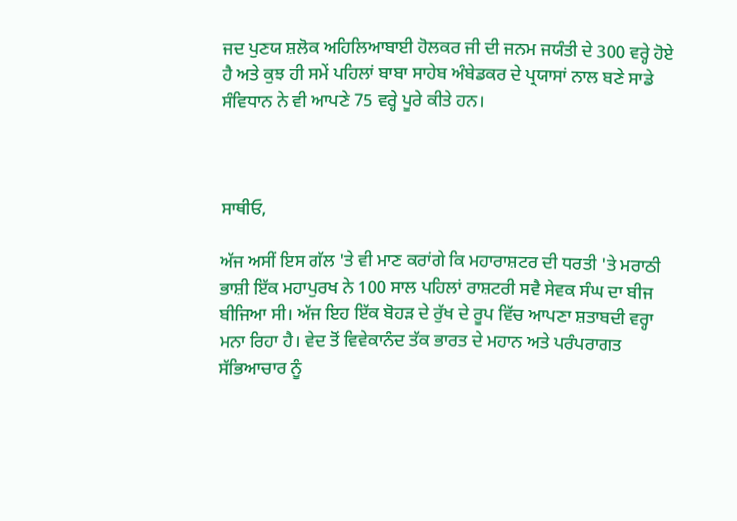ਜਦ ਪੁਣਯ ਸ਼ਲੋਕ ਅਹਿਲਿਆਬਾਈ ਹੋਲਕਰ ਜੀ ਦੀ ਜਨਮ ਜਯੰਤੀ ਦੇ 300 ਵਰ੍ਹੇ ਹੋਏ ਹੈ ਅਤੇ ਕੁਝ ਹੀ ਸਮੇਂ ਪਹਿਲਾਂ ਬਾਬਾ ਸਾਹੇਬ ਅੰਬੇਡਕਰ ਦੇ ਪ੍ਰਯਾਸਾਂ ਨਾਲ ਬਣੇ ਸਾਡੇ ਸੰਵਿਧਾਨ ਨੇ ਵੀ ਆਪਣੇ 75 ਵਰ੍ਹੇ ਪੂਰੇ ਕੀਤੇ ਹਨ।



ਸਾਥੀਓ,

ਅੱਜ ਅਸੀਂ ਇਸ ਗੱਲ 'ਤੇ ਵੀ ਮਾਣ ਕਰਾਂਗੇ ਕਿ ਮਹਾਰਾਸ਼ਟਰ ਦੀ ਧਰਤੀ 'ਤੇ ਮਰਾਠੀ ਭਾਸ਼ੀ ਇੱਕ ਮਹਾਪੁਰਖ ਨੇ 100 ਸਾਲ ਪਹਿਲਾਂ ਰਾਸ਼ਟਰੀ ਸਵੈ ਸੇਵਕ ਸੰਘ ਦਾ ਬੀਜ ਬੀਜਿਆ ਸੀ। ਅੱਜ ਇਹ ਇੱਕ ਬੋਹੜ ਦੇ ਰੁੱਖ ਦੇ ਰੂਪ ਵਿੱਚ ਆਪਣਾ ਸ਼ਤਾਬਦੀ ਵਰ੍ਹਾ ਮਨਾ ਰਿਹਾ ਹੈ। ਵੇਦ ਤੋਂ ਵਿਵੇਕਾਨੰਦ ਤੱਕ ਭਾਰਤ ਦੇ ਮਹਾਨ ਅਤੇ ਪਰੰਪਰਾਗਤ ਸੱਭਿਆਚਾਰ ਨੂੰ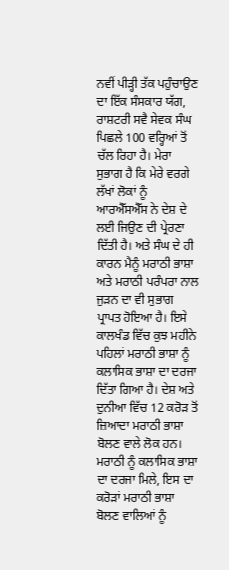ਨਵੀਂ ਪੀੜ੍ਹੀ ਤੱਕ ਪਹੁੰਚਾਉਣ ਦਾ ਇੱਕ ਸੰਸਕਾਰ ਯੱਗ, ਰਾਸ਼ਟਰੀ ਸਵੈ ਸੇਵਕ ਸੰਘ ਪਿਛਲੇ 100 ਵਰ੍ਹਿਆਂ ਤੋਂ ਚੱਲ ਰਿਹਾ ਹੈ। ਮੇਰਾ ਸੁਭਾਗ ਹੈ ਕਿ ਮੇਰੇ ਵਰਗੇ ਲੱਖਾਂ ਲੋਕਾਂ ਨੂੰ ਆਰਐੱਸਐੱਸ ਨੇ ਦੇਸ਼ ਦੇ ਲਈ ਜਿਉਣ ਦੀ ਪ੍ਰੇਰਣਾ ਦਿੱਤੀ ਹੈ। ਅਤੇ ਸੰਘ ਦੇ ਹੀ ਕਾਰਨ ਮੈਨੂੰ ਮਰਾਠੀ ਭਾਸ਼ਾ ਅਤੇ ਮਰਾਠੀ ਪਰੰਪਰਾ ਨਾਲ ਜੁੜਨ ਦਾ ਵੀ ਸੁਭਾਗ ਪ੍ਰਾਪਤ ਹੋਇਆ ਹੈ। ਇਸੇ ਕਾਲਖੰਡ ਵਿੱਚ ਕੁਝ ਮਹੀਨੇ ਪਹਿਲਾਂ ਮਰਾਠੀ ਭਾਸ਼ਾ ਨੂੰ ਕਲਾਸਿਕ ਭਾਸ਼ਾ ਦਾ ਦਰਜਾ ਦਿੱਤਾ ਗਿਆ ਹੈ। ਦੇਸ਼ ਅਤੇ ਦੁਨੀਆ ਵਿੱਚ 12 ਕਰੋੜ ਤੋਂ ਜ਼ਿਆਦਾ ਮਰਾਠੀ ਭਾਸ਼ਾ ਬੋਲਣ ਵਾਲੇ ਲੋਕ ਹਨ। ਮਰਾਠੀ ਨੂੰ ਕਲਾਸਿਕ ਭਾਸ਼ਾ ਦਾ ਦਰਜਾ ਮਿਲੇ, ਇਸ ਦਾ ਕਰੋੜਾਂ ਮਰਾਠੀ ਭਾਸ਼ਾ ਬੋਲਣ ਵਾਲਿਆਂ ਨੂੰ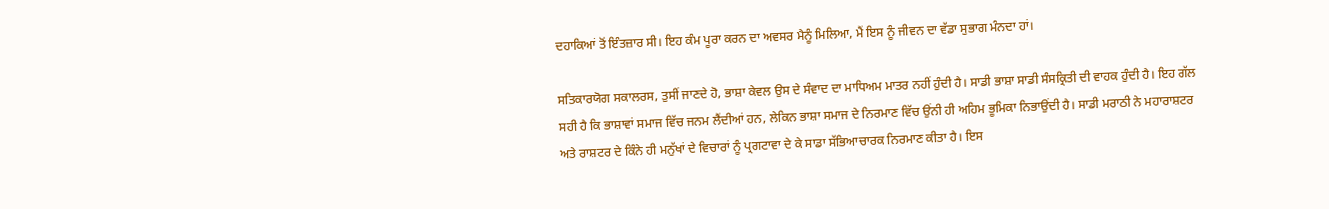ਦਹਾਕਿਆਂ ਤੋਂ ਇੰਤਜ਼ਾਰ ਸੀ। ਇਹ ਕੰਮ ਪੂਰਾ ਕਰਨ ਦਾ ਅਵਸਰ ਮੈਨੂੰ ਮਿਲਿਆ, ਮੈਂ ਇਸ ਨੂੰ ਜੀਵਨ ਦਾ ਵੱਡਾ ਸੁਭਾਗ ਮੰਨਦਾ ਹਾਂ।

ਸਤਿਕਾਰਯੋਗ ਸਕਾਲਰਸ, ਤੁਸੀਂ ਜਾਣਦੇ ਹੋ, ਭਾਸ਼ਾ ਕੇਵਲ ਉਸ ਦੇ ਸੰਵਾਦ ਦਾ ਮਾਧਿਅਮ ਮਾਤਰ ਨਹੀਂ ਹੁੰਦੀ ਹੈ। ਸਾਡੀ ਭਾਸ਼ਾ ਸਾਡੀ ਸੰਸਕ੍ਰਿਤੀ ਦੀ ਵਾਹਕ ਹੁੰਦੀ ਹੈ। ਇਹ ਗੱਲ ਸਹੀ ਹੈ ਕਿ ਭਾਸ਼ਾਵਾਂ ਸਮਾਜ ਵਿੱਚ ਜਨਮ ਲੈਂਦੀਆਂ ਹਨ, ਲੇਕਿਨ ਭਾਸ਼ਾ ਸਮਾਜ ਦੇ ਨਿਰਮਾਣ ਵਿੱਚ ਉਂਨੀ ਹੀ ਅਹਿਮ ਭੂਮਿਕਾ ਨਿਭਾਉਂਦੀ ਹੈ। ਸਾਡੀ ਮਰਾਠੀ ਨੇ ਮਹਾਰਾਸ਼ਟਰ ਅਤੇ ਰਾਸ਼ਟਰ ਦੇ ਕਿੰਨੇ ਹੀ ਮਨੁੱਖਾਂ ਦੇ ਵਿਚਾਰਾਂ ਨੂੰ ਪ੍ਰਗਟਾਵਾ ਦੇ ਕੇ ਸਾਡਾ ਸੱਭਿਆਚਾਰਕ ਨਿਰਮਾਣ ਕੀਤਾ ਹੈ। ਇਸ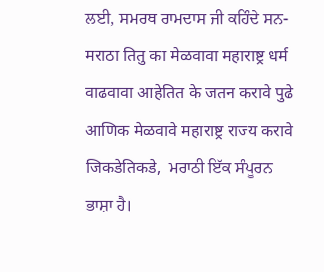ਲਈ, ਸਮਰਥ ਰਾਮਦਾਸ ਜੀ ਕਹਿੰਦੇ ਸਨ- मराठा तितु का मेळवावा महाराष्ट्र धर्म वाढवावा आहेतित के जतन करावे पुढे आणिक मेळवावे महाराष्ट्र राज्य करावे जिकडेतिकडे,  ਮਰਾਠੀ ਇੱਕ ਸੰਪੂਰਨ ਭਾਸ਼ਾ ਹੈ।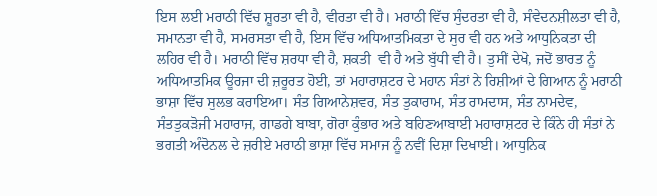ਇਸ ਲਈ ਮਰਾਠੀ ਵਿੱਚ ਸ਼ੂਰਤਾ ਵੀ ਹੈ, ਵੀਰਤਾ ਵੀ ਹੈ। ਮਰਾਠੀ ਵਿੱਚ ਸੁੰਦਰਤਾ ਵੀ ਹੈ, ਸੰਵੇਦਨਸ਼ੀਲਤਾ ਵੀ ਹੈ, ਸਮਾਨਤਾ ਵੀ ਹੈ, ਸਮਰਸਤਾ ਵੀ ਹੈ, ਇਸ ਵਿੱਚ ਅਧਿਆਤਮਿਕਤਾ ਦੇ ਸੁਰ ਵੀ ਹਨ ਅਤੇ ਆਧੁਨਿਕਤਾ ਦੀ ਲਹਿਰ ਵੀ ਹੈ। ਮਰਾਠੀ ਵਿੱਚ ਸ਼ਰਧਾ ਵੀ ਹੈ, ਸ਼ਕਤੀ  ਵੀ ਹੈ ਅਤੇ ਬੁੱਧੀ ਵੀ ਹੈ। ਤੁਸੀਂ ਦੇਖੋ, ਜਦੋਂ ਭਾਰਤ ਨੂੰ ਅਧਿਆਤਮਿਕ ਊਰਜਾ ਦੀ ਜ਼ਰੂਰਤ ਹੋਈ, ਤਾਂ ਮਹਾਰਾਸ਼ਟਰ ਦੇ ਮਹਾਨ ਸੰਤਾਂ ਨੇ ਰਿਸ਼ੀਆਂ ਦੇ ਗਿਆਨ ਨੂੰ ਮਰਾਠੀ ਭਾਸ਼ਾ ਵਿੱਚ ਸੁਲਭ ਕਰਾਇਆ। ਸੰਤ ਗਿਆਨੇਸ਼ਵਰ, ਸੰਤ ਤੁਕਾਰਾਮ, ਸੰਤ ਰਾਮਦਾਸ, ਸੰਤ ਨਾਮਦੇਵ, ਸੰਤਤੁਕੜੋਜੀ ਮਹਾਰਾਜ, ਗਾਡਗੇ ਬਾਬਾ, ਗੋਰਾ ਕੁੰਭਾਰ ਅਤੇ ਬਹਿਣਆਬਾਈ ਮਹਾਰਾਸ਼ਟਰ ਦੇ ਕਿੰਨੇ ਹੀ ਸੰਤਾਂ ਨੇ ਭਗਤੀ ਅੰਦੋਨਲ ਦੇ ਜ਼ਰੀਏ ਮਰਾਠੀ ਭਾਸ਼ਾ ਵਿੱਚ ਸਮਾਜ ਨੂੰ ਨਵੀਂ ਦਿਸ਼ਾ ਦਿਖਾਈ। ਆਧੁਨਿਕ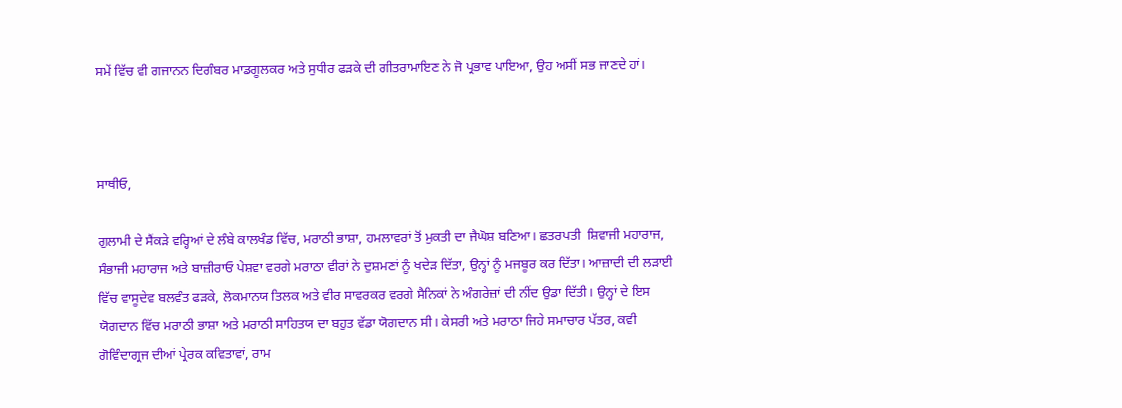ਸਮੇਂ ਵਿੱਚ ਵੀ ਗਜਾਨਨ ਦਿਗੰਬਰ ਮਾਡਗੂਲਕਰ ਅਤੇ ਸੁਧੀਰ ਫੜਕੇ ਦੀ ਗੀਤਰਾਮਾਇਣ ਨੇ ਜੋ ਪ੍ਰਭਾਵ ਪਾਇਆ, ਉਹ ਅਸੀਂ ਸਭ ਜਾਣਦੇ ਹਾਂ।



ਸਾਥੀਓ,

ਗੁਲਾਮੀ ਦੇ ਸੈਂਕੜੇ ਵਰ੍ਹਿਆਂ ਦੇ ਲੰਬੇ ਕਾਲਖੰਡ ਵਿੱਚ, ਮਰਾਠੀ ਭਾਸ਼ਾ, ਹਮਲਾਵਰਾਂ ਤੋਂ ਮੁਕਤੀ ਦਾ ਜੈਘੋਸ਼ ਬਣਿਆ। ਛਤਰਪਤੀ  ਸ਼ਿਵਾਜੀ ਮਹਾਰਾਜ, ਸੰਭਾਜੀ ਮਹਾਰਾਜ ਅਤੇ ਬਾਜ਼ੀਰਾਓ ਪੇਸ਼ਵਾ ਵਰਗੇ ਮਰਾਠਾ ਵੀਰਾਂ ਨੇ ਦੁਸ਼ਮਣਾਂ ਨੂੰ ਖਦੇੜ ਦਿੱਤਾ, ਉਨ੍ਹਾਂ ਨੂੰ ਮਜਬੂਰ ਕਰ ਦਿੱਤਾ। ਆਜ਼ਾਦੀ ਦੀ ਲੜਾਈ ਵਿੱਚ ਵਾਸੂਦੇਵ ਬਲਵੰਤ ਫੜਕੇ, ਲੋਕਮਾਨਯ ਤਿਲਕ ਅਤੇ ਵੀਰ ਸਾਵਰਕਰ ਵਰਗੇ ਸੈਨਿਕਾਂ ਨੇ ਅੰਗਰੇਜ਼ਾਂ ਦੀ ਨੀਂਦ ਉਡਾ ਦਿੱਤੀ। ਉਨ੍ਹਾਂ ਦੇ ਇਸ ਯੋਗਦਾਨ ਵਿੱਚ ਮਰਾਠੀ ਭਾਸ਼ਾ ਅਤੇ ਮਰਾਠੀ ਸਾਹਿਤਯ ਦਾ ਬਹੁਤ ਵੱਡਾ ਯੋਗਦਾਨ ਸੀ। ਕੇਸਰੀ ਅਤੇ ਮਰਾਠਾ ਜਿਹੇ ਸਮਾਚਾਰ ਪੱਤਰ, ਕਵੀ ਗੋਵਿੰਦਾਗ੍ਰਜ ਦੀਆਂ ਪ੍ਰੇਰਕ ਕਵਿਤਾਵਾਂ, ਰਾਮ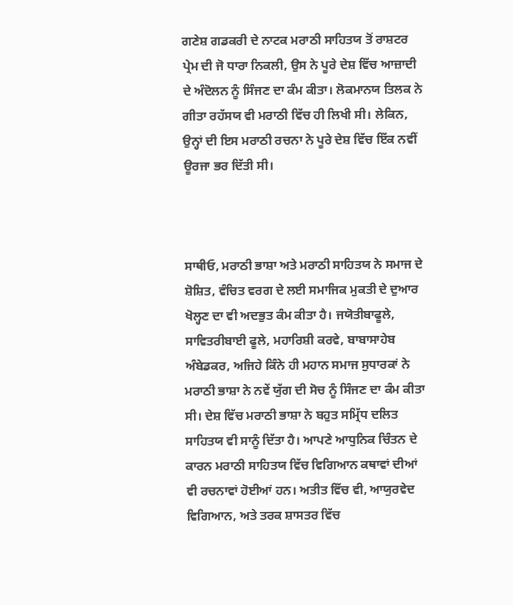ਗਣੇਸ਼ ਗਡਕਰੀ ਦੇ ਨਾਟਕ ਮਰਾਠੀ ਸਾਹਿਤਯ ਤੋਂ ਰਾਸ਼ਟਰ ਪ੍ਰੇਮ ਦੀ ਜੋ ਧਾਰਾ ਨਿਕਲੀ, ਉਸ ਨੇ ਪੂਰੇ ਦੇਸ਼ ਵਿੱਚ ਆਜ਼ਾਦੀ ਦੇ ਅੰਦੋਲਨ ਨੂੰ ਸਿੰਜਣ ਦਾ ਕੰਮ ਕੀਤਾ। ਲੋਕਮਾਨਯ ਤਿਲਕ ਨੇ ਗੀਤਾ ਰਹੱਸਯ ਵੀ ਮਰਾਠੀ ਵਿੱਚ ਹੀ ਲਿਖੀ ਸੀ। ਲੇਕਿਨ, ਉਨ੍ਹਾਂ ਦੀ ਇਸ ਮਰਾਠੀ ਰਚਨਾ ਨੇ ਪੂਰੇ ਦੇਸ਼ ਵਿੱਚ ਇੱਕ ਨਵੀਂ ਊਰਜਾ ਭਰ ਦਿੱਤੀ ਸੀ।



ਸਾਥੀਓ, ਮਰਾਠੀ ਭਾਸ਼ਾ ਅਤੇ ਮਰਾਠੀ ਸਾਹਿਤਯ ਨੇ ਸਮਾਜ ਦੇ ਸ਼ੋਸ਼ਿਤ, ਵੰਚਿਤ ਵਰਗ ਦੇ ਲਈ ਸਮਾਜਿਕ ਮੁਕਤੀ ਦੇ ਦੁਆਰ ਖੋਲ੍ਹਣ ਦਾ ਵੀ ਅਦਭੁਤ ਕੰਮ ਕੀਤਾ ਹੈ। ਜਯੋਤੀਬਾਫੂਲੇ, ਸਾਵਿਤਰੀਬਾਈ ਫੂਲੇ, ਮਹਾਰਿਸ਼ੀ ਕਰਵੇ, ਬਾਬਾਸਾਹੇਬ ਅੰਬੇਡਕਰ, ਅਜਿਹੇ ਕਿੰਨੇ ਹੀ ਮਹਾਨ ਸਮਾਜ ਸੁਧਾਰਕਾਂ ਨੇ ਮਰਾਠੀ ਭਾਸ਼ਾ ਨੇ ਨਵੇਂ ਯੁੱਗ ਦੀ ਸੋਚ ਨੂੰ ਸਿੰਜਣ ਦਾ ਕੰਮ ਕੀਤਾ ਸੀ। ਦੇਸ਼ ਵਿੱਚ ਮਰਾਠੀ ਭਾਸ਼ਾ ਨੇ ਬਹੁਤ ਸਮ੍ਰਿੱਧ ਦਲਿਤ ਸਾਹਿਤਯ ਵੀ ਸਾਨੂੰ ਦਿੱਤਾ ਹੈ। ਆਪਣੇ ਆਧੁਨਿਕ ਚਿੰਤਨ ਦੇ ਕਾਰਨ ਮਰਾਠੀ ਸਾਹਿਤਯ ਵਿੱਚ ਵਿਗਿਆਨ ਕਥਾਵਾਂ ਦੀਆਂ ਵੀ ਰਚਨਾਵਾਂ ਹੋਈਆਂ ਹਨ। ਅਤੀਤ ਵਿੱਚ ਵੀ, ਆਯੁਰਵੇਦ ਵਿਗਿਆਨ, ਅਤੇ ਤਰਕ ਸ਼ਾਸਤਰ ਵਿੱਚ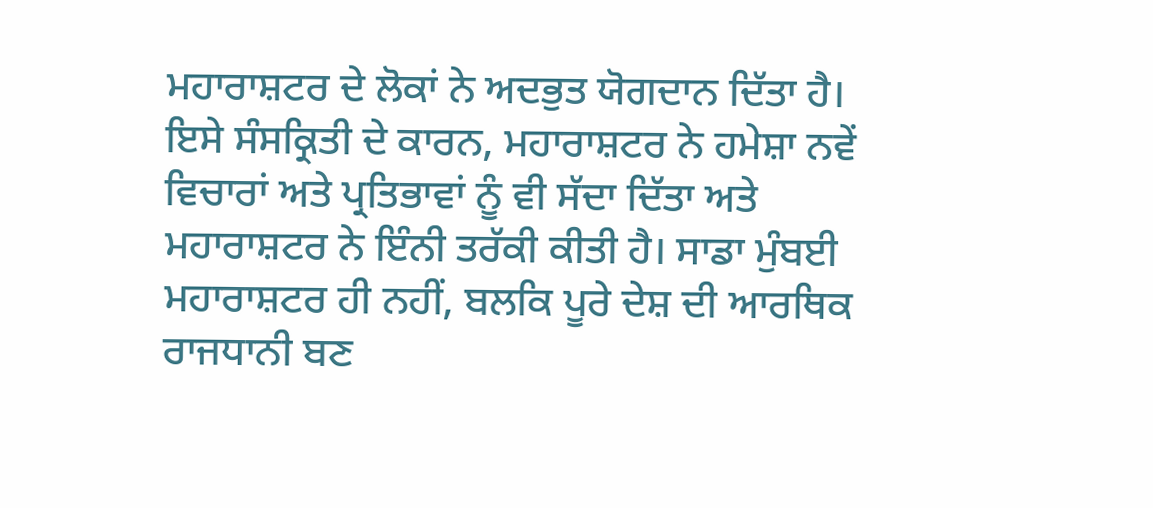ਮਹਾਰਾਸ਼ਟਰ ਦੇ ਲੋਕਾਂ ਨੇ ਅਦਭੁਤ ਯੋਗਦਾਨ ਦਿੱਤਾ ਹੈ। ਇਸੇ ਸੰਸਕ੍ਰਿਤੀ ਦੇ ਕਾਰਨ, ਮਹਾਰਾਸ਼ਟਰ ਨੇ ਹਮੇਸ਼ਾ ਨਵੇਂ ਵਿਚਾਰਾਂ ਅਤੇ ਪ੍ਰਤਿਭਾਵਾਂ ਨੂੰ ਵੀ ਸੱਦਾ ਦਿੱਤਾ ਅਤੇ ਮਹਾਰਾਸ਼ਟਰ ਨੇ ਇੰਨੀ ਤਰੱਕੀ ਕੀਤੀ ਹੈ। ਸਾਡਾ ਮੁੰਬਈ ਮਹਾਰਾਸ਼ਟਰ ਹੀ ਨਹੀਂ, ਬਲਕਿ ਪੂਰੇ ਦੇਸ਼ ਦੀ ਆਰਥਿਕ ਰਾਜਧਾਨੀ ਬਣ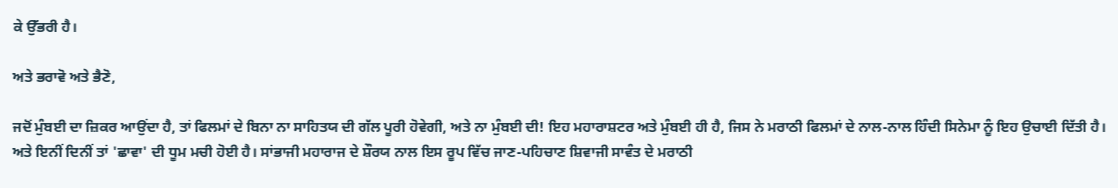ਕੇ ਉੱਭਰੀ ਹੈ।

ਅਤੇ ਭਰਾਵੋ ਅਤੇ ਭੈਣੋ,

ਜਦੋਂ ਮੁੰਬਈ ਦਾ ਜ਼ਿਕਰ ਆਉਂਦਾ ਹੈ, ਤਾਂ ਫਿਲਮਾਂ ਦੇ ਬਿਨਾ ਨਾ ਸਾਹਿਤਯ ਦੀ ਗੱਲ ਪੂਰੀ ਹੋਵੇਗੀ, ਅਤੇ ਨਾ ਮੁੰਬਈ ਦੀ! ਇਹ ਮਹਾਰਾਸ਼ਟਰ ਅਤੇ ਮੁੰਬਈ ਹੀ ਹੈ, ਜਿਸ ਨੇ ਮਰਾਠੀ ਫਿਲਮਾਂ ਦੇ ਨਾਲ-ਨਾਲ ਹਿੰਦੀ ਸਿਨੇਮਾ ਨੂੰ ਇਹ ਉਚਾਈ ਦਿੱਤੀ ਹੈ। ਅਤੇ ਇਨੀਂ ਦਿਨੀਂ ਤਾਂ 'ਛਾਵਾ' ਦੀ ਧੂਮ ਮਚੀ ਹੋਈ ਹੈ। ਸਾਂਭਾਜੀ ਮਹਾਰਾਜ ਦੇ ਸ਼ੌਰਯ ਨਾਲ ਇਸ ਰੂਪ ਵਿੱਚ ਜਾਣ-ਪਹਿਚਾਣ ਸ਼ਿਵਾਜੀ ਸਾਵੰਤ ਦੇ ਮਰਾਠੀ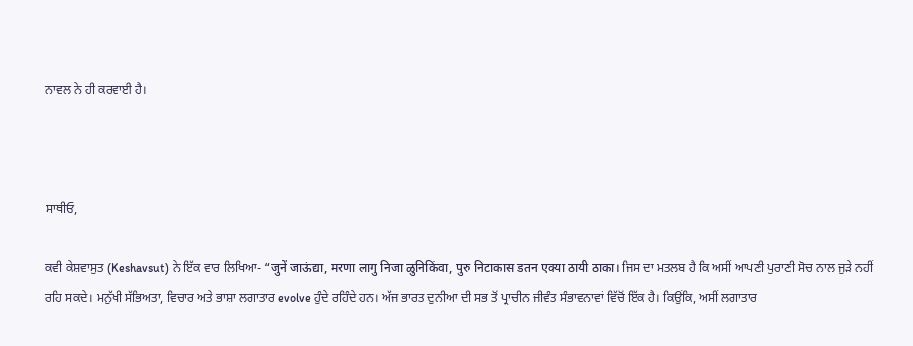ਨਾਵਲ ਨੇ ਹੀ ਕਰਵਾਈ ਹੈ।



ਸਾਥੀਓ,

ਕਵੀ ਕੇਸ਼ਵਾਸੁਤ (Keshavsut) ਨੇ ਇੱਕ ਵਾਰ ਲਿਖਿਆ- “जुनें जाऊंद्या, मरणा लागु निजा ळुनिकिंवा, पुरु निटाकास डतन एक्या ठायी ठाका। ਜਿਸ ਦਾ ਮਤਲਬ ਹੈ ਕਿ ਅਸੀਂ ਆਪਣੀ ਪੁਰਾਣੀ ਸੋਚ ਨਾਲ ਜੁੜੇ ਨਹੀਂ ਰਹਿ ਸਕਦੇ। ਮਨੁੱਖੀ ਸੱਭਿਅਤਾ, ਵਿਚਾਰ ਅਤੇ ਭਾਸ਼ਾ ਲਗਾਤਾਰ evolve ਹੁੰਦੇ ਰਹਿੰਦੇ ਹਨ। ਅੱਜ ਭਾਰਤ ਦੁਨੀਆ ਦੀ ਸਭ ਤੋਂ ਪ੍ਰਾਚੀਨ ਜੀਵੰਤ ਸੰਭਾਵਨਾਵਾਂ ਵਿੱਚੋਂ ਇੱਕ ਹੈ। ਕਿਉਂਕਿ, ਅਸੀਂ ਲਗਾਤਾਰ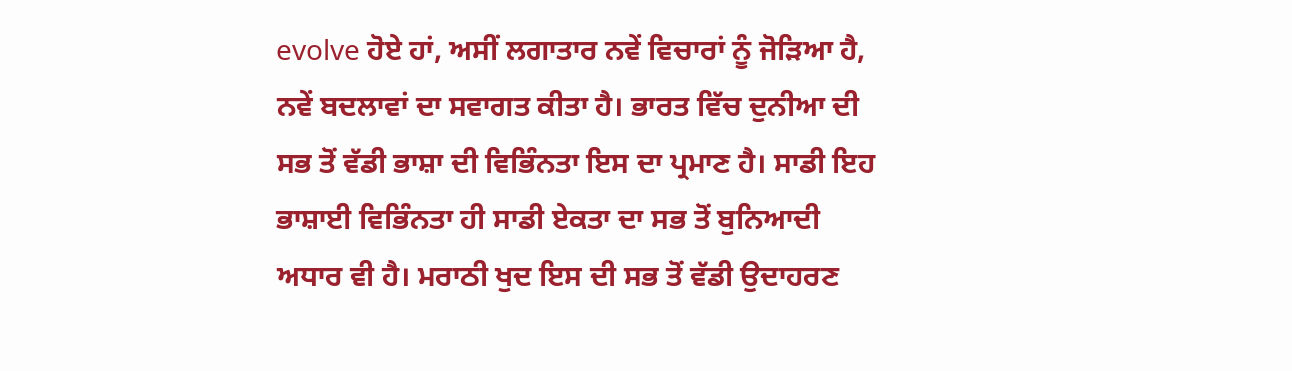evolve ਹੋਏ ਹਾਂ, ਅਸੀਂ ਲਗਾਤਾਰ ਨਵੇਂ ਵਿਚਾਰਾਂ ਨੂੰ ਜੋੜਿਆ ਹੈ, ਨਵੇਂ ਬਦਲਾਵਾਂ ਦਾ ਸਵਾਗਤ ਕੀਤਾ ਹੈ। ਭਾਰਤ ਵਿੱਚ ਦੁਨੀਆ ਦੀ ਸਭ ਤੋਂ ਵੱਡੀ ਭਾਸ਼ਾ ਦੀ ਵਿਭਿੰਨਤਾ ਇਸ ਦਾ ਪ੍ਰਮਾਣ ਹੈ। ਸਾਡੀ ਇਹ ਭਾਸ਼ਾਈ ਵਿਭਿੰਨਤਾ ਹੀ ਸਾਡੀ ਏਕਤਾ ਦਾ ਸਭ ਤੋਂ ਬੁਨਿਆਦੀ ਅਧਾਰ ਵੀ ਹੈ। ਮਰਾਠੀ ਖੁਦ ਇਸ ਦੀ ਸਭ ਤੋਂ ਵੱਡੀ ਉਦਾਹਰਣ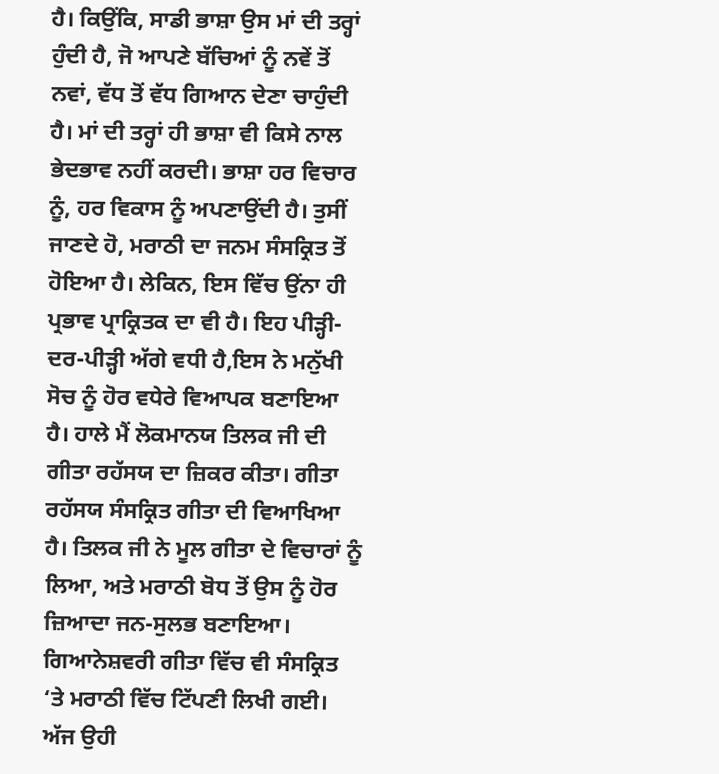ਹੈ। ਕਿਉਂਕਿ, ਸਾਡੀ ਭਾਸ਼ਾ ਉਸ ਮਾਂ ਦੀ ਤਰ੍ਹਾਂ ਹੁੰਦੀ ਹੈ, ਜੋ ਆਪਣੇ ਬੱਚਿਆਂ ਨੂੰ ਨਵੇਂ ਤੋਂ ਨਵਾਂ, ਵੱਧ ਤੋਂ ਵੱਧ ਗਿਆਨ ਦੇਣਾ ਚਾਹੁੰਦੀ ਹੈ। ਮਾਂ ਦੀ ਤਰ੍ਹਾਂ ਹੀ ਭਾਸ਼ਾ ਵੀ ਕਿਸੇ ਨਾਲ ਭੇਦਭਾਵ ਨਹੀਂ ਕਰਦੀ। ਭਾਸ਼ਾ ਹਰ ਵਿਚਾਰ ਨੂੰ, ਹਰ ਵਿਕਾਸ ਨੂੰ ਅਪਣਾਉਂਦੀ ਹੈ। ਤੁਸੀਂ ਜਾਣਦੇ ਹੋ, ਮਰਾਠੀ ਦਾ ਜਨਮ ਸੰਸਕ੍ਰਿਤ ਤੋਂ ਹੋਇਆ ਹੈ। ਲੇਕਿਨ, ਇਸ ਵਿੱਚ ਉਂਨਾ ਹੀ ਪ੍ਰਭਾਵ ਪ੍ਰਾਕ੍ਰਿਤਕ ਦਾ ਵੀ ਹੈ। ਇਹ ਪੀੜ੍ਹੀ-ਦਰ-ਪੀੜ੍ਹੀ ਅੱਗੇ ਵਧੀ ਹੈ,ਇਸ ਨੇ ਮਨੁੱਖੀ ਸੋਚ ਨੂੰ ਹੋਰ ਵਧੇਰੇ ਵਿਆਪਕ ਬਣਾਇਆ ਹੈ। ਹਾਲੇ ਮੈਂ ਲੋਕਮਾਨਯ ਤਿਲਕ ਜੀ ਦੀ ਗੀਤਾ ਰਹੱਸਯ ਦਾ ਜ਼ਿਕਰ ਕੀਤਾ। ਗੀਤਾ ਰਹੱਸਯ ਸੰਸਕ੍ਰਿਤ ਗੀਤਾ ਦੀ ਵਿਆਖਿਆ ਹੈ। ਤਿਲਕ ਜੀ ਨੇ ਮੂਲ ਗੀਤਾ ਦੇ ਵਿਚਾਰਾਂ ਨੂੰ ਲਿਆ, ਅਤੇ ਮਰਾਠੀ ਬੋਧ ਤੋਂ ਉਸ ਨੂੰ ਹੋਰ ਜ਼ਿਆਦਾ ਜਨ-ਸੁਲਭ ਬਣਾਇਆ। ਗਿਆਨੇਸ਼ਵਰੀ ਗੀਤਾ ਵਿੱਚ ਵੀ ਸੰਸਕ੍ਰਿਤ ‘ਤੇ ਮਰਾਠੀ ਵਿੱਚ ਟਿੱਪਣੀ ਲਿਖੀ ਗਈ। ਅੱਜ ਉਹੀ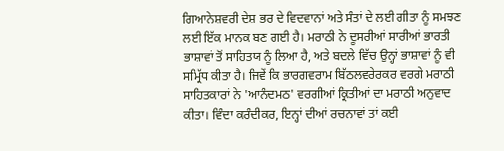ਗਿਆਨੇਸ਼ਵਰੀ ਦੇਸ਼ ਭਰ ਦੇ ਵਿਦਵਾਨਾਂ ਅਤੇ ਸੰਤਾਂ ਦੇ ਲਈ ਗੀਤਾ ਨੂੰ ਸਮਝਣ ਲਈ ਇੱਕ ਮਾਨਕ ਬਣ ਗਈ ਹੈ। ਮਰਾਠੀ ਨੇ ਦੂਸਰੀਆਂ ਸਾਰੀਆਂ ਭਾਰਤੀ ਭਾਸ਼ਾਵਾਂ ਤੋਂ ਸਾਹਿਤਯ ਨੂੰ ਲਿਆ ਹੈ, ਅਤੇ ਬਦਲੇ ਵਿੱਚ ਉਨ੍ਹਾਂ ਭਾਸ਼ਾਵਾਂ ਨੂੰ ਵੀ ਸਮ੍ਰਿੱਧ ਕੀਤਾ ਹੈ। ਜਿਵੇਂ ਕਿ ਭਾਰਗਵਰਾਮ ਬਿੱਠਲਵਰੇਰਕਰ ਵਰਗੇ ਮਰਾਠੀ ਸਾਹਿਤਕਾਰਾਂ ਨੇ 'ਆਨੰਦਮਠ' ਵਰਗੀਆਂ ਕ੍ਰਿਤੀਆਂ ਦਾ ਮਰਾਠੀ ਅਨੁਵਾਦ ਕੀਤਾ। ਵਿੰਦਾ ਕਰੰਦੀਕਰ, ਇਨ੍ਹਾਂ ਦੀਆਂ ਰਚਨਾਵਾਂ ਤਾਂ ਕਈ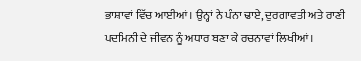ਭਾਸ਼ਾਵਾਂ ਵਿੱਚ ਆਈਆਂ। ਉਨ੍ਹਾਂ ਨੇ ਪੰਨਾ ਢਾਏ, ਦੁਰਗਾਵਤੀ ਅਤੇ ਰਾਣੀ ਪਦਮਿਨੀ ਦੇ ਜੀਵਨ ਨੂੰ ਅਧਾਰ ਬਣਾ ਕੇ ਰਚਨਾਵਾਂ ਲਿਖੀਆਂ।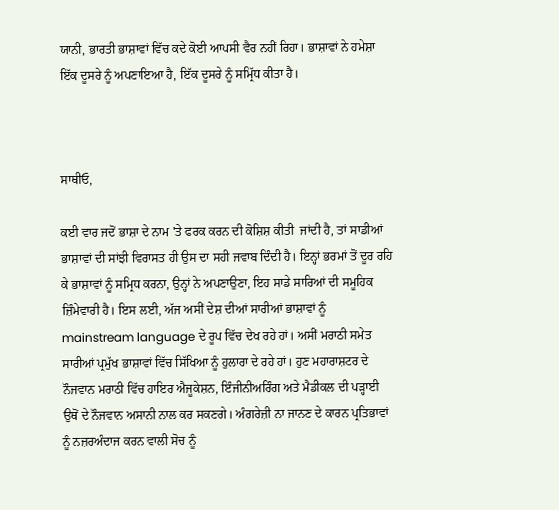ਯਾਨੀ, ਭਾਰਤੀ ਭਾਸ਼ਾਵਾਂ ਵਿੱਚ ਕਦੇ ਕੋਈ ਆਪਸੀ ਵੈਰ ਨਹੀਂ ਰਿਹਾ। ਭਾਸ਼ਾਵਾਂ ਨੇ ਹਮੇਸ਼ਾ ਇੱਕ ਦੂਸਰੇ ਨੂੰ ਅਪਣਾਇਆ ਹੈ, ਇੱਕ ਦੂਸਰੇ ਨੂੰ ਸਮ੍ਰਿੱਧ ਕੀਤਾ ਹੈ।



ਸਾਥੀਓ,

ਕਈ ਵਾਰ ਜਦੋਂ ਭਾਸ਼ਾ ਦੇ ਨਾਮ 'ਤੇ ਫਰਕ ਕਰਨ ਦੀ ਕੋਸ਼ਿਸ਼ ਕੀਤੀ  ਜਾਂਦੀ ਹੈ, ਤਾਂ ਸਾਡੀਆਂ ਭਾਸ਼ਾਵਾਂ ਦੀ ਸਾਂਝੀ ਵਿਰਾਸਤ ਹੀ ਉਸ ਦਾ ਸਹੀ ਜਵਾਬ ਦਿੰਦੀ ਹੈ। ਇਨ੍ਹਾਂ ਭਰਮਾਂ ਤੋਂ ਦੂਰ ਰਹਿ ਕੇ ਭਾਸ਼ਾਵਾਂ ਨੂੰ ਸਮ੍ਰਿਧ ਕਰਨਾ, ਉਨ੍ਹਾਂ ਨੇ ਅਪਣਾਉਣਾ, ਇਹ ਸਾਡੇ ਸਾਰਿਆਂ ਦੀ ਸਮੂਹਿਕ ਜ਼ਿੰਮੇਵਾਰੀ ਹੈ। ਇਸ ਲਈ, ਅੱਜ ਅਸੀਂ ਦੇਸ਼ ਦੀਆਂ ਸਾਰੀਆਂ ਭਾਸ਼ਾਵਾਂ ਨੂੰ mainstream language ਦੇ ਰੂਪ ਵਿੱਚ ਦੇਖ ਰਹੇ ਹਾਂ। ਅਸੀਂ ਮਰਾਠੀ ਸਮੇਤ ਸਾਰੀਆਂ ਪ੍ਰਮੁੱਖ ਭਾਸ਼ਾਵਾਂ ਵਿੱਚ ਸਿੱਖਿਆ ਨੂੰ ਹੁਲਾਰਾ ਦੇ ਰਹੇ ਹਾਂ। ਹੁਣ ਮਹਾਰਾਸ਼ਟਰ ਦੇ ਨੌਜਵਾਨ ਮਰਾਠੀ ਵਿੱਚ ਹਾਇਰ ਐਜੂਕੇਸ਼ਨ, ਇੰਜੀਨੀਅਰਿੰਗ ਅਤੇ ਮੈਡੀਕਲ ਦੀ ਪੜ੍ਹਾਈ ਉਥੋਂ ਦੇ ਨੌਜਵਾਨ ਅਸਾਨੀ ਨਾਲ ਕਰ ਸਕਣਗੇ। ਅੰਗਰੇਜ਼ੀ ਨਾ ਜਾਨਣ ਦੇ ਕਾਰਨ ਪ੍ਰਤਿਭਾਵਾਂ ਨੂੰ ਨਜ਼ਰਅੰਦਾਜ ਕਰਨ ਵਾਲੀ ਸੋਚ ਨੂੰ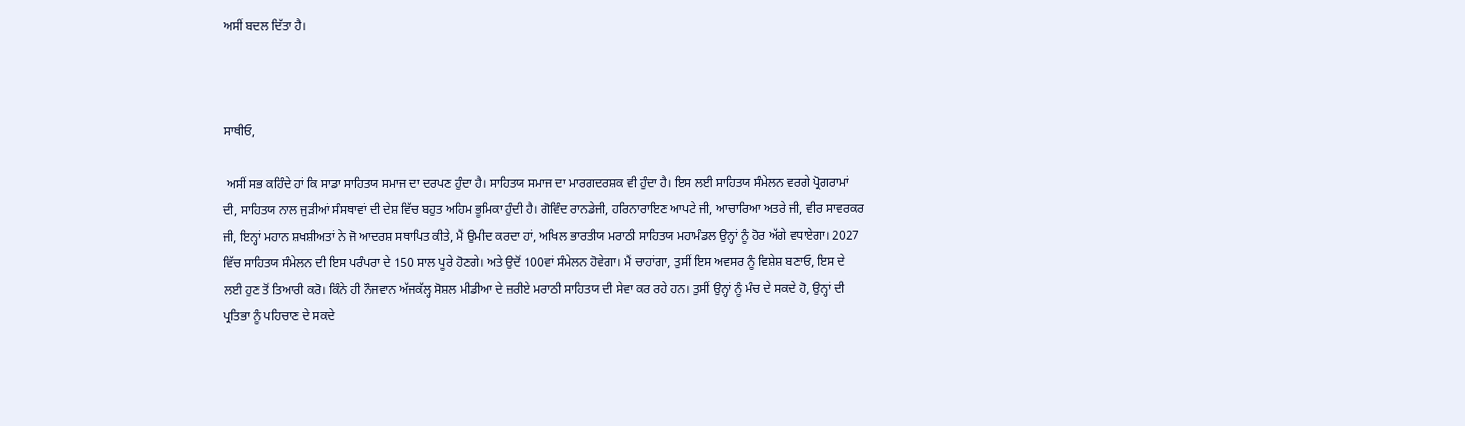ਅਸੀਂ ਬਦਲ ਦਿੱਤਾ ਹੈ।



ਸਾਥੀਓ,

 ਅਸੀਂ ਸਭ ਕਹਿੰਦੇ ਹਾਂ ਕਿ ਸਾਡਾ ਸਾਹਿਤਯ ਸਮਾਜ ਦਾ ਦਰਪਣ ਹੁੰਦਾ ਹੈ। ਸਾਹਿਤਯ ਸਮਾਜ ਦਾ ਮਾਰਗਦਰਸ਼ਕ ਵੀ ਹੁੰਦਾ ਹੈ। ਇਸ ਲਈ ਸਾਹਿਤਯ ਸੰਮੇਲਨ ਵਰਗੇ ਪ੍ਰੋਗਰਾਮਾਂ ਦੀ, ਸਾਹਿਤਯ ਨਾਲ ਜੁੜੀਆਂ ਸੰਸਥਾਵਾਂ ਦੀ ਦੇਸ਼ ਵਿੱਚ ਬਹੁਤ ਅਹਿਮ ਭੂਮਿਕਾ ਹੁੰਦੀ ਹੈ। ਗੋਵਿੰਦ ਰਾਨਡੇਜੀ, ਹਰਿਨਾਰਾਇਣ ਆਪਟੇ ਜੀ, ਆਚਾਰਿਆ ਅਤਰੇ ਜੀ, ਵੀਰ ਸਾਵਰਕਰ ਜੀ, ਇਨ੍ਹਾਂ ਮਹਾਨ ਸ਼ਖਸ਼ੀਅਤਾਂ ਨੇ ਜੋ ਆਦਰਸ਼ ਸਥਾਪਿਤ ਕੀਤੇ, ਮੈਂ ਉਮੀਦ ਕਰਦਾ ਹਾਂ, ਅਖਿਲ ਭਾਰਤੀਯ ਮਰਾਠੀ ਸਾਹਿਤਯ ਮਹਾਮੰਡਲ ਉਨ੍ਹਾਂ ਨੂੰ ਹੋਰ ਅੱਗੇ ਵਧਾਏਗਾ। 2027 ਵਿੱਚ ਸਾਹਿਤਯ ਸੰਮੇਲਨ ਦੀ ਇਸ ਪਰੰਪਰਾ ਦੇ 150 ਸਾਲ ਪੂਰੇ ਹੋਣਗੇ। ਅਤੇ ਉਦੋਂ 100ਵਾਂ ਸੰਮੇਲਨ ਹੋਵੇਗਾ। ਮੈਂ ਚਾਹਾਂਗਾ, ਤੁਸੀਂ ਇਸ ਅਵਸਰ ਨੂੰ ਵਿਸ਼ੇਸ਼ ਬਣਾਓ, ਇਸ ਦੇ ਲਈ ਹੁਣ ਤੋਂ ਤਿਆਰੀ ਕਰੋ। ਕਿੰਨੇ ਹੀ ਨੌਜਵਾਨ ਅੱਜਕੱਲ੍ਹ ਸੋਸ਼ਲ ਮੀਡੀਆ ਦੇ ਜ਼ਰੀਏ ਮਰਾਠੀ ਸਾਹਿਤਯ ਦੀ ਸੇਵਾ ਕਰ ਰਹੇ ਹਨ। ਤੁਸੀਂ ਉਨ੍ਹਾਂ ਨੂੰ ਮੰਚ ਦੇ ਸਕਦੇ ਹੋ, ਉਨ੍ਹਾਂ ਦੀ ਪ੍ਰਤਿਭਾ ਨੂੰ ਪਹਿਚਾਣ ਦੇ ਸਕਦੇ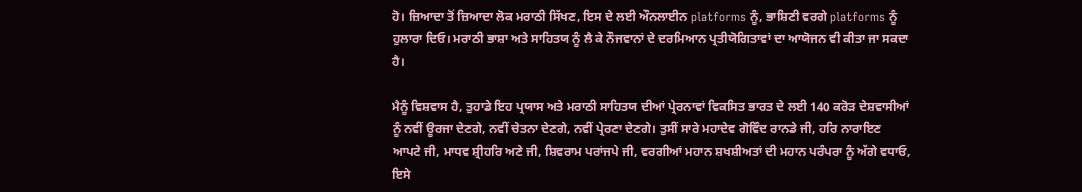ਹੋ। ਜ਼ਿਆਦਾ ਤੋਂ ਜ਼ਿਆਦਾ ਲੋਕ ਮਰਾਠੀ ਸਿੱਖਣ, ਇਸ ਦੇ ਲਈ ਔਨਲਾਈਨ platforms ਨੂੰ, ਭਾਸ਼ਿਣੀ ਵਰਗੇ platforms ਨੂੰ ਹੁਲਾਰਾ ਦਿਓ। ਮਰਾਠੀ ਭਾਸ਼ਾ ਅਤੇ ਸਾਹਿਤਯ ਨੂੰ ਲੈ ਕੇ ਨੌਜਵਾਨਾਂ ਦੇ ਦਰਮਿਆਨ ਪ੍ਰਤੀਯੋਗਿਤਾਵਾਂ ਦਾ ਆਯੋਜਨ ਵੀ ਕੀਤਾ ਜਾ ਸਕਦਾ ਹੈ।

ਮੈਨੂੰ ਵਿਸ਼ਵਾਸ ਹੈ, ਤੁਹਾਡੇ ਇਹ ਪ੍ਰਯਾਸ ਅਤੇ ਮਰਾਠੀ ਸਾਹਿਤਯ ਦੀਆਂ ਪ੍ਰੇਰਨਾਵਾਂ ਵਿਕਸਿਤ ਭਾਰਤ ਦੇ ਲਈ 140 ਕਰੋੜ ਦੇਸ਼ਵਾਸੀਆਂ ਨੂੰ ਨਵੀਂ ਊਰਜਾ ਦੇਣਗੇ, ਨਵੀਂ ਚੇਤਨਾ ਦੇਣਗੇ, ਨਵੀਂ ਪ੍ਰੇਰਣਾ ਦੇਣਗੇ। ਤੁਸੀਂ ਸਾਰੇ ਮਹਾਦੇਵ ਗੋਵਿੰਦ ਰਾਨਡੇ ਜੀ, ਹਰਿ ਨਾਰਾਇਣ ਆਪਟੇ ਜੀ, ਮਾਧਵ ਸ਼੍ਰੀਹਰਿ ਅਣੇ ਜੀ, ਸ਼ਿਵਰਾਮ ਪਰਾਂਜਪੇ ਜੀ, ਵਰਗੀਆਂ ਮਹਾਨ ਸ਼ਖਸ਼ੀਅਤਾਂ ਦੀ ਮਹਾਨ ਪਰੰਪਰਾ ਨੂੰ ਅੱਗੇ ਵਧਾਓ, ਇਸੇ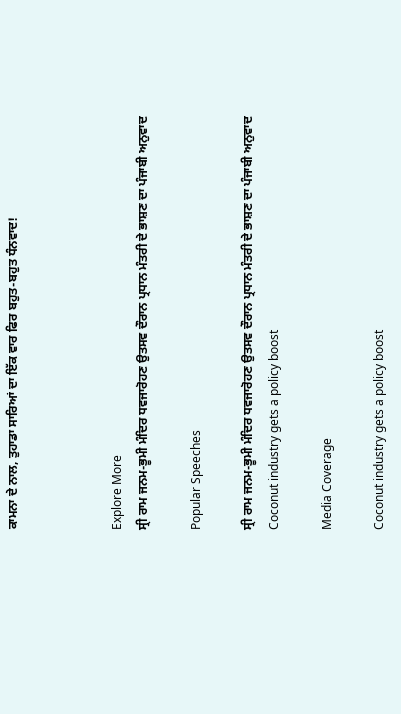ਕਾਮਨਾ ਦੇ ਨਾਲ, ਤੁਹਾਡਾ ਸਾਰਿਆਂ ਦਾ ਇੱਕ ਵਾਰ ਫਿਰ ਬਹੁਤ-ਬਹੁਤ ਧੰਨਵਾਦ!



Explore More
ਸ੍ਰੀ ਰਾਮ ਜਨਮ-ਭੂਮੀ ਮੰਦਿਰ ਧਵਜਾਰੋਹਣ ਉਤਸਵ ਦੌਰਾਨ ਪ੍ਰਧਾਨ ਮੰਤਰੀ ਦੇ ਭਾਸ਼ਣ ਦਾ ਪੰਜਾਬੀ ਅਨੁਵਾਦ

Popular Speeches

ਸ੍ਰੀ ਰਾਮ ਜਨਮ-ਭੂਮੀ ਮੰਦਿਰ ਧਵਜਾਰੋਹਣ ਉਤਸਵ ਦੌਰਾਨ ਪ੍ਰਧਾਨ ਮੰਤਰੀ ਦੇ ਭਾਸ਼ਣ ਦਾ ਪੰਜਾਬੀ ਅਨੁਵਾਦ
Coconut industry gets a policy boost

Media Coverage

Coconut industry gets a policy boost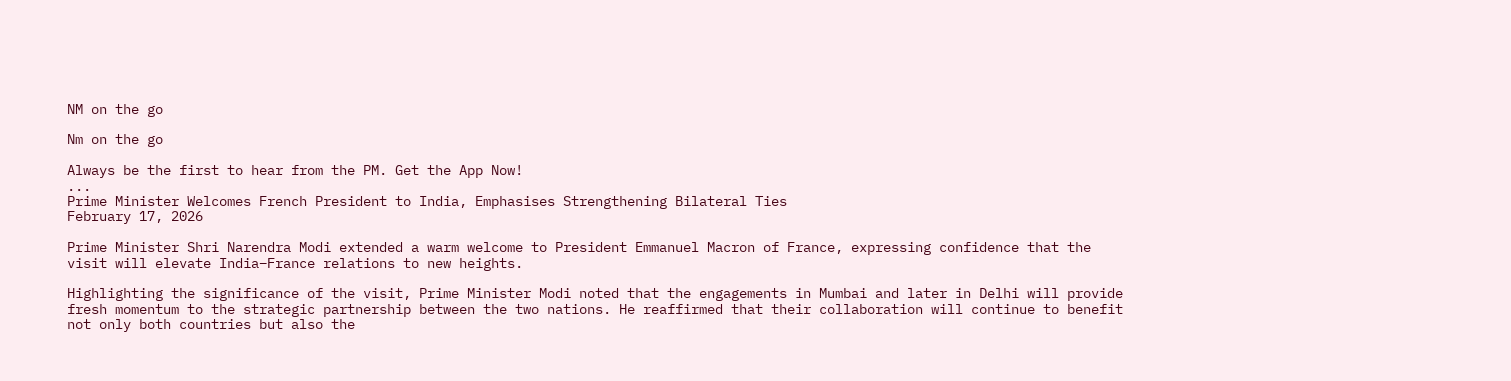NM on the go

Nm on the go

Always be the first to hear from the PM. Get the App Now!
...
Prime Minister Welcomes French President to India, Emphasises Strengthening Bilateral Ties
February 17, 2026

Prime Minister Shri Narendra Modi extended a warm welcome to President Emmanuel Macron of France, expressing confidence that the visit will elevate India–France relations to new heights.

Highlighting the significance of the visit, Prime Minister Modi noted that the engagements in Mumbai and later in Delhi will provide fresh momentum to the strategic partnership between the two nations. He reaffirmed that their collaboration will continue to benefit not only both countries but also the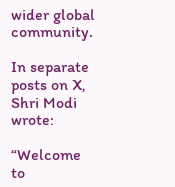wider global community.

In separate posts on X, Shri Modi wrote:

“Welcome to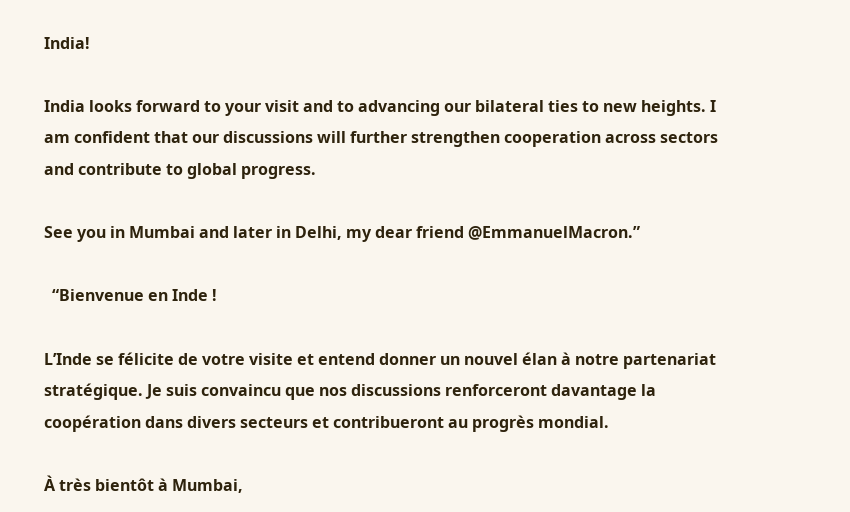India!

India looks forward to your visit and to advancing our bilateral ties to new heights. I am confident that our discussions will further strengthen cooperation across sectors and contribute to global progress.

See you in Mumbai and later in Delhi, my dear friend @EmmanuelMacron.”

  “Bienvenue en Inde !

L’Inde se félicite de votre visite et entend donner un nouvel élan à notre partenariat stratégique. Je suis convaincu que nos discussions renforceront davantage la coopération dans divers secteurs et contribueront au progrès mondial.

À très bientôt à Mumbai,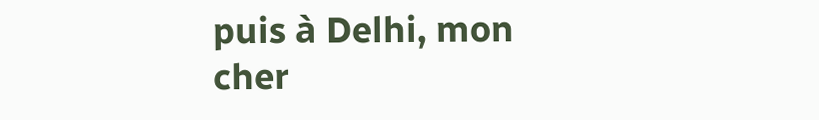puis à Delhi, mon cher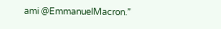ami @EmmanuelMacron.”